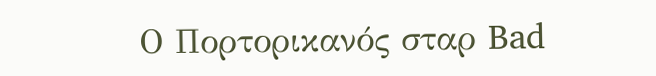Ο Πορτορικανός σταρ Bad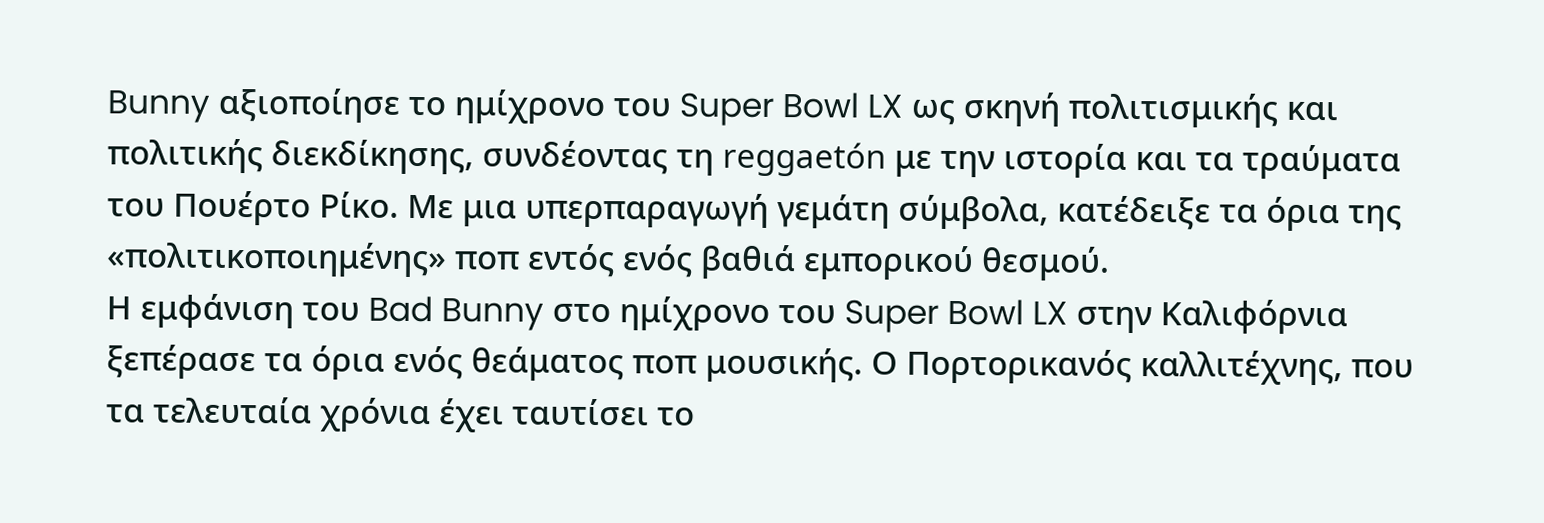Bunny αξιοποίησε το ημίχρονο του Super Bowl LX ως σκηνή πολιτισμικής και πολιτικής διεκδίκησης, συνδέοντας τη reggaetón με την ιστορία και τα τραύματα του Πουέρτο Ρίκο. Με μια υπερπαραγωγή γεμάτη σύμβολα, κατέδειξε τα όρια της «πολιτικοποιημένης» ποπ εντός ενός βαθιά εμπορικού θεσμού.
Η εμφάνιση του Bad Bunny στο ημίχρονο του Super Bowl LX στην Καλιφόρνια ξεπέρασε τα όρια ενός θεάματος ποπ μουσικής. Ο Πορτορικανός καλλιτέχνης, που τα τελευταία χρόνια έχει ταυτίσει το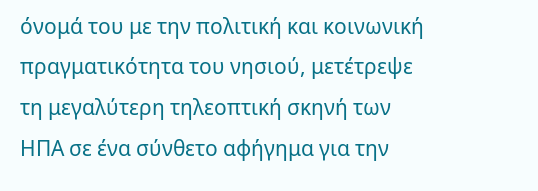όνομά του με την πολιτική και κοινωνική πραγματικότητα του νησιού, μετέτρεψε τη μεγαλύτερη τηλεοπτική σκηνή των ΗΠΑ σε ένα σύνθετο αφήγημα για την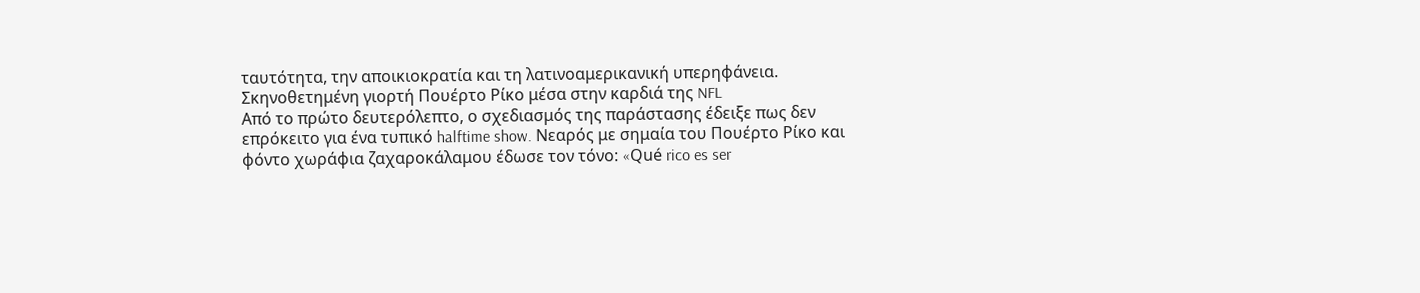ταυτότητα, την αποικιοκρατία και τη λατινοαμερικανική υπερηφάνεια.
Σκηνοθετημένη γιορτή Πουέρτο Ρίκο μέσα στην καρδιά της NFL
Από το πρώτο δευτερόλεπτο, ο σχεδιασμός της παράστασης έδειξε πως δεν επρόκειτο για ένα τυπικό halftime show. Νεαρός με σημαία του Πουέρτο Ρίκο και φόντο χωράφια ζαχαροκάλαμου έδωσε τον τόνο: «Qué rico es ser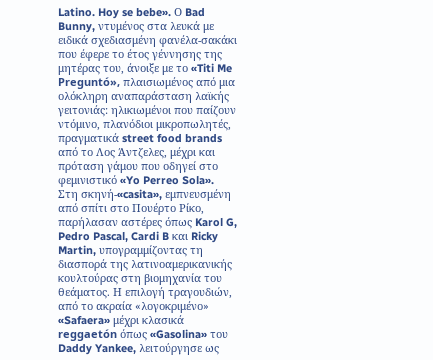Latino. Hoy se bebe». Ο Bad Bunny, ντυμένος στα λευκά με ειδικά σχεδιασμένη φανέλα-σακάκι που έφερε το έτος γέννησης της μητέρας του, άνοιξε με το «Titi Me Preguntó», πλαισιωμένος από μια ολόκληρη αναπαράσταση λαϊκής γειτονιάς: ηλικιωμένοι που παίζουν ντόμινο, πλανόδιοι μικροπωλητές, πραγματικά street food brands από το Λος Άντζελες, μέχρι και πρόταση γάμου που οδηγεί στο φεμινιστικό «Yo Perreo Sola».
Στη σκηνή-«casita», εμπνευσμένη από σπίτι στο Πουέρτο Ρίκο, παρήλασαν αστέρες όπως Karol G, Pedro Pascal, Cardi B και Ricky Martin, υπογραμμίζοντας τη διασπορά της λατινοαμερικανικής κουλτούρας στη βιομηχανία του θεάματος. Η επιλογή τραγουδιών, από το ακραία «λογοκριμένο» «Safaera» μέχρι κλασικά reggaetón όπως «Gasolina» του Daddy Yankee, λειτούργησε ως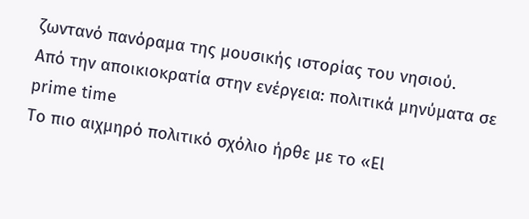ζωντανό πανόραμα της μουσικής ιστορίας του νησιού.
Από την αποικιοκρατία στην ενέργεια: πολιτικά μηνύματα σε prime time
Το πιο αιχμηρό πολιτικό σχόλιο ήρθε με το «El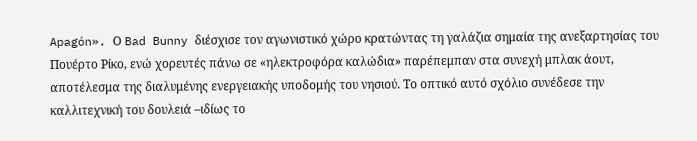Apagón». Ο Bad Bunny διέσχισε τον αγωνιστικό χώρο κρατώντας τη γαλάζια σημαία της ανεξαρτησίας του Πουέρτο Ρίκο, ενώ χορευτές πάνω σε «ηλεκτροφόρα καλώδια» παρέπεμπαν στα συνεχή μπλακ άουτ, αποτέλεσμα της διαλυμένης ενεργειακής υποδομής του νησιού. Το οπτικό αυτό σχόλιο συνέδεσε την καλλιτεχνική του δουλειά –ιδίως το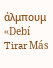άλμπουμ «Debí Tirar Más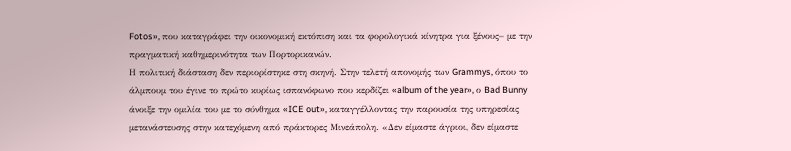Fotos», που καταγράφει την οικονομική εκτόπιση και τα φορολογικά κίνητρα για ξένους– με την πραγματική καθημερινότητα των Πορτορικανών.
Η πολιτική διάσταση δεν περιορίστηκε στη σκηνή. Στην τελετή απονομής των Grammys, όπου το άλμπουμ του έγινε το πρώτο κυρίως ισπανόφωνο που κερδίζει «album of the year», ο Bad Bunny άνοιξε την ομιλία του με το σύνθημα «ICE out», καταγγέλλοντας την παρουσία της υπηρεσίας μετανάστευσης στην κατεχόμενη από πράκτορες Μινεάπολη. «Δεν είμαστε άγριοι, δεν είμαστε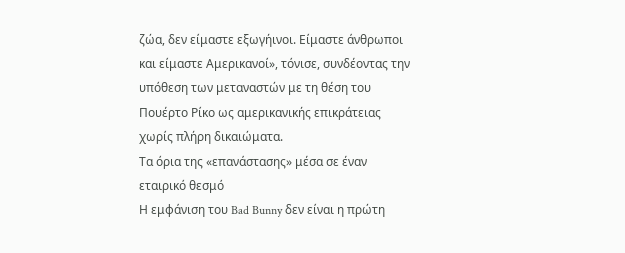ζώα, δεν είμαστε εξωγήινοι. Είμαστε άνθρωποι και είμαστε Αμερικανοί», τόνισε, συνδέοντας την υπόθεση των μεταναστών με τη θέση του Πουέρτο Ρίκο ως αμερικανικής επικράτειας χωρίς πλήρη δικαιώματα.
Τα όρια της «επανάστασης» μέσα σε έναν εταιρικό θεσμό
Η εμφάνιση του Bad Bunny δεν είναι η πρώτη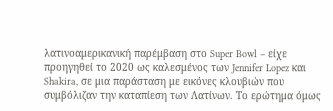λατινοαμερικανική παρέμβαση στο Super Bowl – είχε προηγηθεί το 2020 ως καλεσμένος των Jennifer Lopez και Shakira, σε μια παράσταση με εικόνες κλουβιών που συμβόλιζαν την καταπίεση των Λατίνων. Το ερώτημα όμως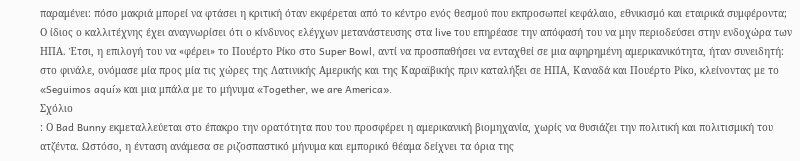παραμένει: πόσο μακριά μπορεί να φτάσει η κριτική όταν εκφέρεται από το κέντρο ενός θεσμού που εκπροσωπεί κεφάλαιο, εθνικισμό και εταιρικά συμφέροντα;
Ο ίδιος ο καλλιτέχνης έχει αναγνωρίσει ότι ο κίνδυνος ελέγχων μετανάστευσης στα live του επηρέασε την απόφασή του να μην περιοδεύσει στην ενδοχώρα των ΗΠΑ. Έτσι, η επιλογή του να «φέρει» το Πουέρτο Ρίκο στο Super Bowl, αντί να προσπαθήσει να ενταχθεί σε μια αφηρημένη αμερικανικότητα, ήταν συνειδητή: στο φινάλε, ονόμασε μία προς μία τις χώρες της Λατινικής Αμερικής και της Καραϊβικής πριν καταλήξει σε ΗΠΑ, Καναδά και Πουέρτο Ρίκο, κλείνοντας με το «Seguimos aquí» και μια μπάλα με το μήνυμα «Together, we are America».
Σχόλιο
: Ο Bad Bunny εκμεταλλεύεται στο έπακρο την ορατότητα που του προσφέρει η αμερικανική βιομηχανία, χωρίς να θυσιάζει την πολιτική και πολιτισμική του ατζέντα. Ωστόσο, η ένταση ανάμεσα σε ριζοσπαστικό μήνυμα και εμπορικό θέαμα δείχνει τα όρια της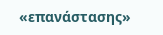«επανάστασης»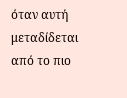όταν αυτή μεταδίδεται από το πιο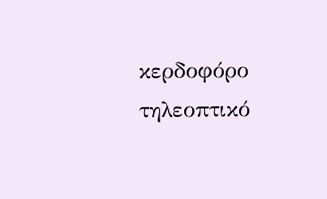κερδοφόρο τηλεοπτικό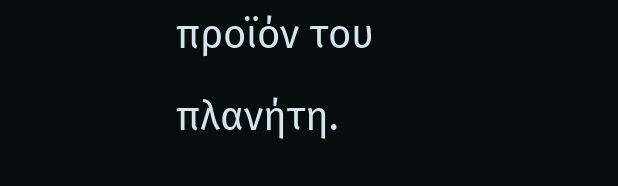προϊόν του πλανήτη.